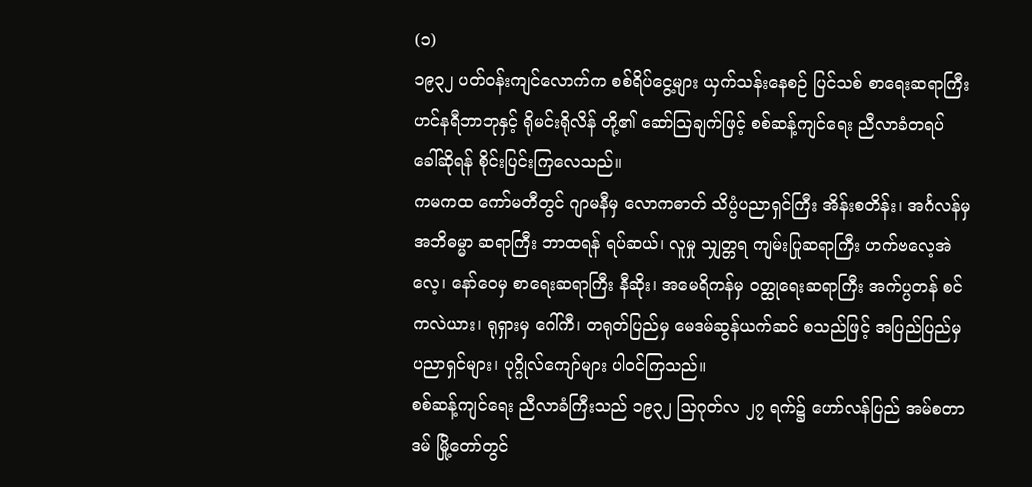(၁)
၁၉၃၂ ပတ်ဝန်းကျင်လောက်က စစ်ရိပ်ငွေ့များ ယှက်သန်းနေစဉ် ပြင်သစ် စာရေးဆရာကြီး ဟင်နရီဘာဘုနှင့် ရိုမင်းရိုလိန် တို့၏ ဆော်သြချက်ဖြင့် စစ်ဆန့်ကျင်ရေး ညီလာခံတရပ် ခေါ်ဆိုရန် စိုင်းပြင်းကြလေသည်။
ကမကထ ကော်မတီတွင် ဂျာမနီမှ လောကဓာတ် သိပ္ပံပညာရှင်ကြီး အိန်းစတိန်း၊ အင်္ဂလန်မှ အဘိဓမ္မာ ဆရာကြီး ဘာထရန် ရပ်ဆယ်၊ လူမှု သျှတ္တရ ကျမ်းပြုဆရာကြီး ဟက်ဗလေ့အဲလေ့၊ နော်ဝေမှ စာရေးဆရာကြီး နီဆိုး၊ အမေရိကန်မှ ဝတ္ထုရေးဆရာကြီး အက်ပ္ပတန် စင်ကလဲယား၊ ရုရှားမှ ဂေါ်ကီ၊ တရုတ်ပြည်မှ မေဒမ်ဆွန်ယက်ဆင် စသည်ဖြင့် အပြည်ပြည်မှ ပညာရှင်များ၊ ပုဂ္ဂိုလ်ကျော်များ ပါဝင်ကြသည်။
စစ်ဆန့်ကျင်ရေး ညီလာခံကြီးသည် ၁၉၃၂ သြဂုတ်လ ၂၇ ရက်၌ ဟော်လန်ပြည် အမ်စတာဒမ် မြို့တော်တွင်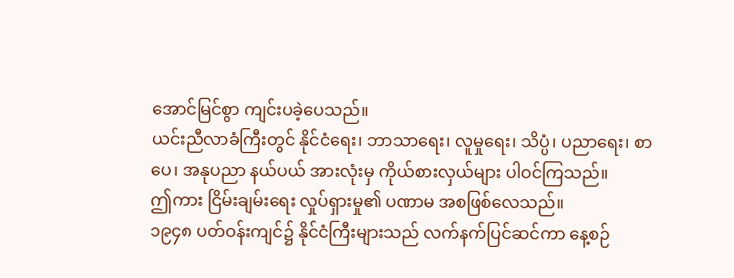အောင်မြင်စွာ ကျင်းပခဲ့ပေသည်။
ယင်းညီလာခံကြီးတွင် နိုင်ငံရေး၊ ဘာသာရေး၊ လူမှုရေး၊ သိပ္ပံ၊ ပညာရေး၊ စာပေ၊ အနုပညာ နယ်ပယ် အားလုံးမှ ကိုယ်စားလှယ်များ ပါဝင်ကြသည်။
ဤကား ငြိမ်းချမ်းရေး လှုပ်ရှားမှု၏ ပဏာမ အစဖြစ်လေသည်။
၁၉၄၈ ပတ်ဝန်းကျင်၌ နိုင်ငံကြီးများသည် လက်နက်ပြင်ဆင်ကာ နေ့စဉ်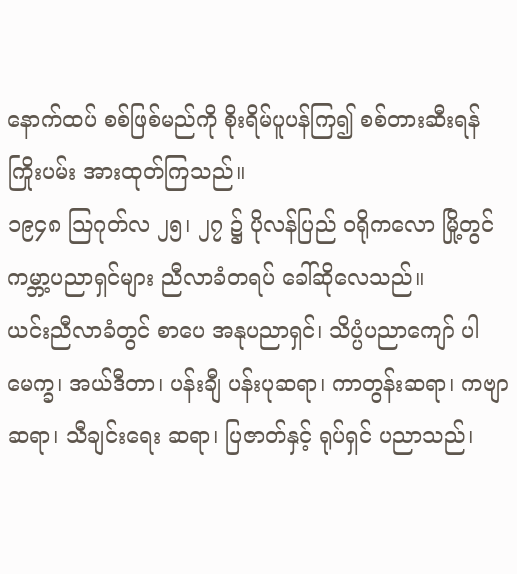နောက်ထပ် စစ်ဖြစ်မည်ကို စိုးရိမ်ပူပန်ကြ၍ စစ်တားဆီးရန် ကြိုးပမ်း အားထုတ်ကြသည်။
၁၉၄၈ သြဂုတ်လ ၂၅၊ ၂၇ ၌ ပိုလန်ပြည် ဝရိုကလော မြို့တွင် ကမ္ဘာ့ပညာရှင်များ ညီလာခံတရပ် ခေါ်ဆိုလေသည်။
ယင်းညီလာခံတွင် စာပေ အနုပညာရှင်၊ သိပ္ပံပညာကျော် ပါမေက္ခ၊ အယ်ဒီတာ၊ ပန်းချီ ပန်းပုဆရာ၊ ကာတွန်းဆရာ၊ ကဗျာဆရာ၊ သီချင်းရေး ဆရာ၊ ပြဇာတ်နှင့် ရုပ်ရှင် ပညာသည်၊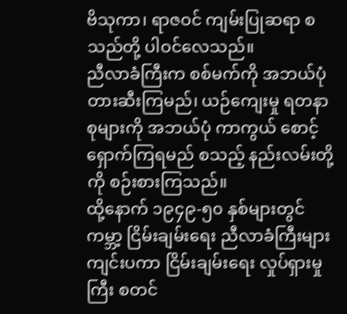ဗိသုကာ၊ ရာဇဝင် ကျမ်းပြုဆရာ စသည်တို့ ပါဝင်လေသည်။
ညီလာခံကြီးက စစ်မက်ကို အဘယ်ပုံ တားဆီးကြမည်၊ ယဉ်ကျေးမှု ရတနာစုများကို အဘယ်ပုံ ကာကွယ် စောင့်ရှောက်ကြရမည် စသည့် နည်းလမ်းတို့ကို စဉ်းစားကြသည်။
ထို့နောက် ၁၉၄၉-၅၀ နှစ်များတွင် ကမ္ဘာ့ ငြိမ်းချမ်းရေး ညီလာခံကြီးများ ကျင်းပကာ ငြိမ်းချမ်းရေး လှုပ်ရှားမှုကြီး စတင်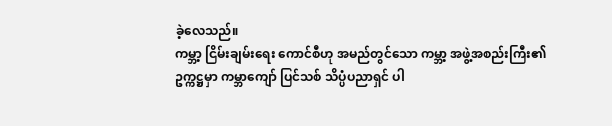ခဲ့လေသည်။
ကမ္ဘာ့ ငြိမ်းချမ်းရေး ကောင်စီဟု အမည်တွင်သော ကမ္ဘာ့ အဖွဲ့အစည်းကြီး၏ ဥက္ကဋ္ဌမှာ ကမ္ဘာကျော် ပြင်သစ် သိပ္ပံပညာရှင် ပါ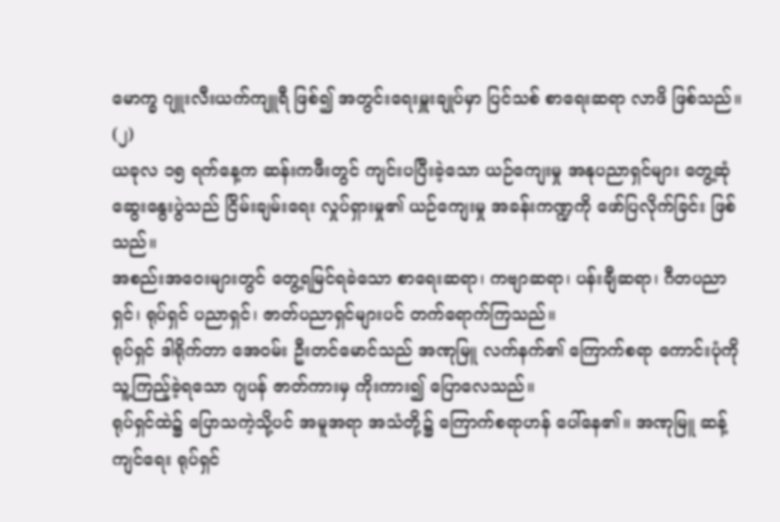မောက္ခ ဂျူးလီးယက်ကျူရီ ဖြစ်၍ အတွင်းရေးမှူးချုပ်မှာ ပြင်သစ် စာရေးဆရာ လာဖိ ဖြစ်သည်။
(၂)
ယခုလ ၁၅ ရက်နေ့က ဆန်းကဖီးတွင် ကျင်းပပြီးခဲ့သော ယဉ်ကျေးမှု အနုပညာရှင်များ တွေ့ဆုံ ဆွေးနွေးပွဲသည် ငြိမ်းချမ်းရေး လှုပ်ရှားမှု၏ ယဉ်ကျေးမှု အခန်းကဏ္ဍကို ဖော်ပြလိုက်ခြင်း ဖြစ်သည်။
အစည်းအဝေးများတွင် တွေ့ရမြင်ရခဲသော စာရေးဆရာ၊ ကဗျာဆရာ၊ ပန်းချီဆရာ၊ ဂီတပညာရှင်၊ ရုပ်ရှင် ပညာရှင်၊ ဇာတ်ပညာရှင်များပင် တက်ရောက်ကြသည်။
ရုပ်ရှင် ဒါရိုက်တာ အေဝမ်း ဦးတင်မောင်သည် အဏုမြူ လက်နက်၏ ကြောက်စရာ ကောင်းပုံကို သူ့ကြည့်ခဲ့ရသော ဂျပန် ဇာတ်ကားမှ ကိုးကား၍ ပြောလေသည်။
ရုပ်ရှင်ထဲ၌ ပြောသကဲ့သို့ပင် အမူအရာ အသံတို့၌ ကြောက်စရာဟန် ပေါ်နေ၏။ အဏုမြူ ဆန့်ကျင်ရေး ရုပ်ရှင်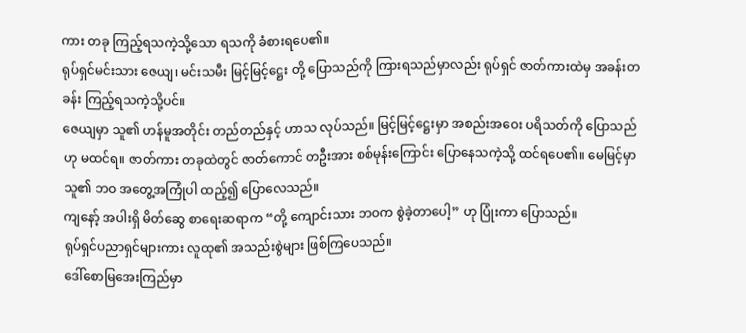ကား တခု ကြည့်ရသကဲ့သို့သော ရသကို ခံစားရပေ၏။
ရုပ်ရှင်မင်းသား ဇေယျ၊ မင်းသမီး မြင့်မြင့်ဋ္ဌေး တို့ ပြောသည်ကို ကြားရသည်မှာလည်း ရုပ်ရှင် ဇာတ်ကားထဲမှ အခန်းတခန်း ကြည့်ရသကဲ့သို့ပင်။
ဇေယျမှာ သူ၏ ဟန်မူအတိုင်း တည်တည်နှင့် ဟာသ လုပ်သည်။ မြင့်မြင့်ဋ္ဌေးမှာ အစည်းအဝေး ပရိသတ်ကို ပြောသည်ဟု မထင်ရ။ ဇာတ်ကား တခုထဲတွင် ဇာတ်ကောင် တဦးအား စစ်မုန်းကြောင်း ပြောနေသကဲ့သို့ ထင်ရပေ၏။ မေမြင့်မှာ သူ၏ ဘဝ အတွေ့အကြုံပါ ထည့်၍ ပြောလေသည်။
ကျနော့် အပါးရှိ မိတ်ဆွေ စာရေးဆရာက “တို့ ကျောင်းသား ဘဝက စွဲခဲ့တာပေါ့” ဟု ပြုံးကာ ပြောသည်။
ရုပ်ရှင်ပညာရှင်များကား လူထု၏ အသည်းစွဲများ ဖြစ်ကြပေသည်။
ဒေါ်စောမြအေးကြည်မှာ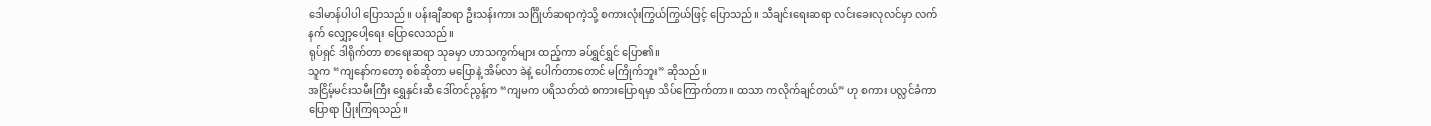ဒေါမာန်ပါပါ ပြောသည်။ ပန်းချီဆရာ ဦးသန်းကား သင်္ဂြိုဟ်ဆရာကဲ့သို့ စကားလုံးကြွယ်ကြွယ်ဖြင့် ပြောသည်။ သီချင်းရေးဆရာ လင်းခေးလုလင်မှာ လက်နက် လျှော့ပေါ့ရေး ပြောလေသည်။
ရုပ်ရှင် ဒါရိုက်တာ စာရေးဆရာ သုခမှာ ဟာသကွက်များ ထည့်ကာ ခပ်ရွှင်ရွှင် ပြော၏။
သူက “ကျနော်ကတော့ စစ်ဆိုတာ မပြောနဲ့ အိမ်လာ ခဲနဲ့ ပေါက်တာတောင် မကြိုက်ဘူး” ဆိုသည်။
အငြိမ့်မင်းသမီးကြီး ရွှေနှင်းဆီ ဒေါ်တင်ညွန့်က “ကျမက ပရိသတ်ထဲ စကားပြောရမှာ သိပ်ကြောက်တာ။ ထသာ ကလိုက်ချင်တယ်” ဟု စကား ပလ္လင်ခံကာ ပြောရာ ပြုံးကြရသည်။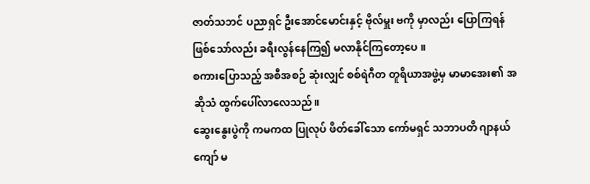ဇာတ်သဘင် ပညာရှင် ဦးအောင်မောင်းနှင့် ဗိုလ်မှူး ဗကို မှာလည်း ပြောကြရန် ဖြစ်သော်လည်း ခရီးလွန်နေကြ၍ မလာနိုင်ကြတော့ပေ။
စကားပြောသည့် အစီအစဉ် ဆုံးလျှင် စစ်ရဲဂီတ တူရိယာအဖွဲ့မှ မာမာအေး၏ အဆိုသံ ထွက်ပေါ်လာလေသည်။
ဆွေးနွေးပွဲကို ကမကထ ပြုလုပ် ဖိတ်ခေါ်သော ကော်မရှင် သဘာပတိ ဂျာနယ်ကျော် မ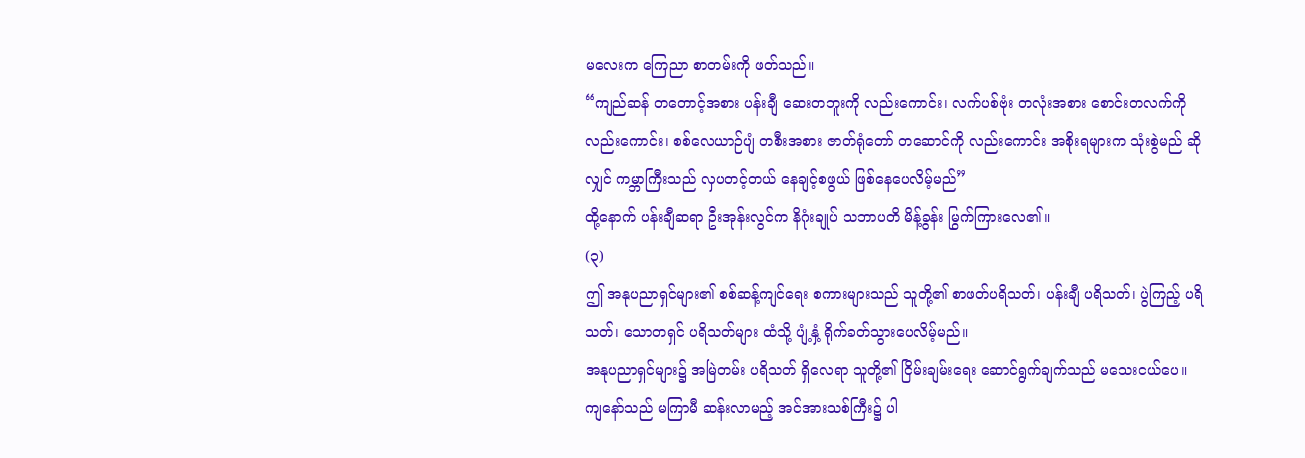မလေးက ကြေညာ စာတမ်းကို ဖတ်သည်။
“ကျည်ဆန် တတောင့်အစား ပန်းချီ ဆေးတဘူးကို လည်းကောင်း၊ လက်ပစ်ဗုံး တလုံးအစား စောင်းတလက်ကို လည်းကောင်း၊ စစ်လေယာဉ်ပျံ တစီးအစား ဇာတ်ရုံတော် တဆောင်ကို လည်းကောင်း အစိုးရများက သုံးစွဲမည် ဆိုလျှင် ကမ္ဘာကြီးသည် လှပတင့်တယ် နေချင့်စဖွယ် ဖြစ်နေပေလိမ့်မည်”
ထို့နောက် ပန်းချီဆရာ ဦးအုန်းလွင်က နိဂုံးချုပ် သဘာပတိ မိန့်ခွန်း မြွက်ကြားလေ၏။
(၃)
ဤ အနုပညာရှင်များ၏ စစ်ဆန့်ကျင်ရေး စကားများသည် သူတို့၏ စာဖတ်ပရိသတ်၊ ပန်းချီ ပရိသတ်၊ ပွဲကြည့် ပရိသတ်၊ သောတရှင် ပရိသတ်များ ထံသို့ ပျံ့နှံ့ ရိုက်ခတ်သွားပေလိမ့်မည်။
အနုပညာရှင်များ၌ အမြဲတမ်း ပရိသတ် ရှိလေရာ သူတို့၏ ငြိမ်းချမ်းရေး ဆောင်ရွက်ချက်သည် မသေးငယ်ပေ။
ကျနော်သည် မကြာမီ ဆန်းလာမည့် အင်အားသစ်ကြီး၌ ပါ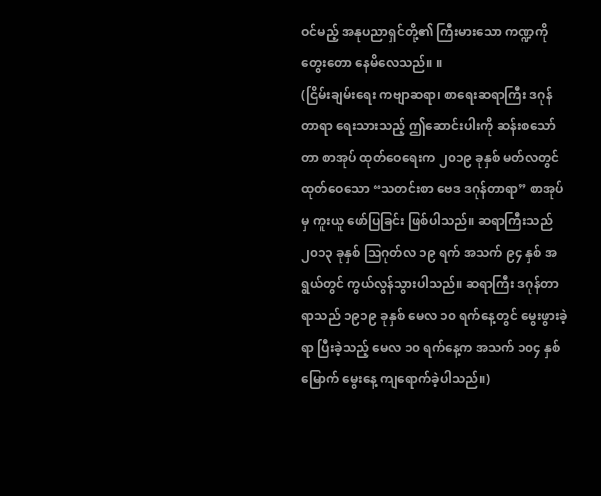ဝင်မည့် အနုပညာရှင်တို့၏ ကြီးမားသော ကဏ္ဍကို တွေးတော နေမိလေသည်။ ။
(ငြိမ်းချမ်းရေး ကဗျာဆရာ၊ စာရေးဆရာကြီး ဒဂုန်တာရာ ရေးသားသည့် ဤဆောင်းပါးကို ဆန်းစသော်တာ စာအုပ် ထုတ်ဝေရေးက ၂၀၁၉ ခုနှစ် မတ်လတွင် ထုတ်ဝေသော “သတင်းစာ ဗေဒ ဒဂုန်တာရာ” စာအုပ်မှ ကူးယူ ဖော်ပြခြင်း ဖြစ်ပါသည်။ ဆရာကြီးသည် ၂၀၁၃ ခုနှစ် သြဂုတ်လ ၁၉ ရက် အသက် ၉၄ နှစ် အရွယ်တွင် ကွယ်လွန်သွားပါသည်။ ဆရာကြီး ဒဂုန်တာရာသည် ၁၉၁၉ ခုနှစ် မေလ ၁၀ ရက်နေ့တွင် မွေးဖွားခဲ့ရာ ပြီးခဲ့သည့် မေလ ၁၀ ရက်နေ့က အသက် ၁၀၄ နှစ်မြောက် မွေးနေ့ ကျရောက်ခဲ့ပါသည်။)